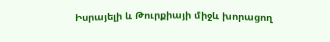Իսրայելի և Թուրքիայի միջև խորացող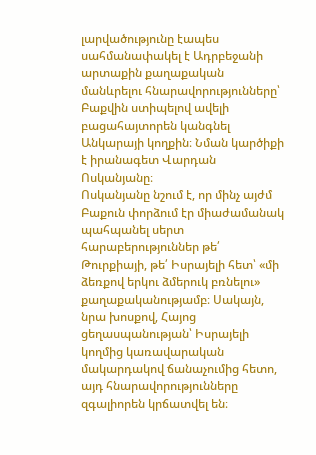լարվածությունը էապես սահմանափակել է Ադրբեջանի արտաքին քաղաքական մանևրելու հնարավորությունները՝ Բաքվին ստիպելով ավելի բացահայտորեն կանգնել Անկարայի կողքին։ Նման կարծիքի է իրանագետ Վարդան Ոսկանյանը։
Ոսկանյանը նշում է, որ մինչ այժմ Բաքուն փորձում էր միաժամանակ պահպանել սերտ հարաբերություններ թե՛ Թուրքիայի, թե՛ Իսրայելի հետ՝ «մի ձեռքով երկու ձմերուկ բռնելու» քաղաքականությամբ։ Սակայն, նրա խոսքով, Հայոց ցեղասպանության՝ Իսրայելի կողմից կառավարական մակարդակով ճանաչումից հետո, այդ հնարավորությունները զգալիորեն կրճատվել են։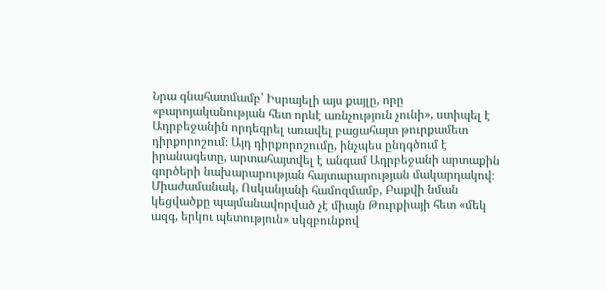Նրա գնահատմամբ՝ Իսրայելի այս քայլը, որը «բարոյականության հետ որևէ առնչություն չունի», ստիպել է Ադրբեջանին որդեգրել առավել բացահայտ թուրքամետ դիրքորոշում։ Այդ դիրքորոշումը, ինչպես ընդգծում է իրանագետը, արտահայտվել է անգամ Ադրբեջանի արտաքին գործերի նախարարության հայտարարության մակարդակով։
Միաժամանակ, Ոսկանյանի համոզմամբ, Բաքվի նման կեցվածքը պայմանավորված չէ միայն Թուրքիայի հետ «մեկ ազգ, երկու պետություն» սկզբունքով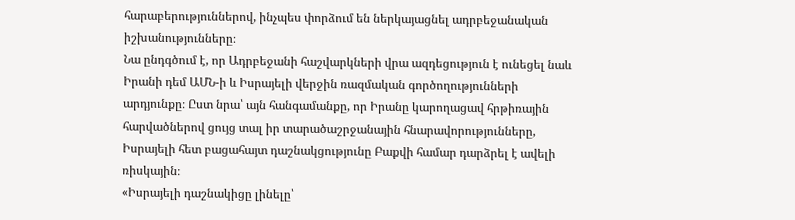հարաբերություններով, ինչպես փորձում են ներկայացնել ադրբեջանական իշխանությունները։
Նա ընդգծում է, որ Ադրբեջանի հաշվարկների վրա ազդեցություն է ունեցել նաև Իրանի դեմ ԱՄՆ-ի և Իսրայելի վերջին ռազմական գործողությունների արդյունքը։ Ըստ նրա՝ այն հանգամանքը, որ Իրանը կարողացավ հրթիռային հարվածներով ցույց տալ իր տարածաշրջանային հնարավորությունները, Իսրայելի հետ բացահայտ դաշնակցությունը Բաքվի համար դարձրել է ավելի ռիսկային։
«Իսրայելի դաշնակիցը լինելը՝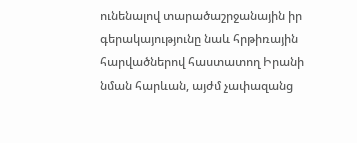ունենալով տարածաշրջանային իր գերակայությունը նաև հրթիռային հարվածներով հաստատող Իրանի նման հարևան, այժմ չափազանց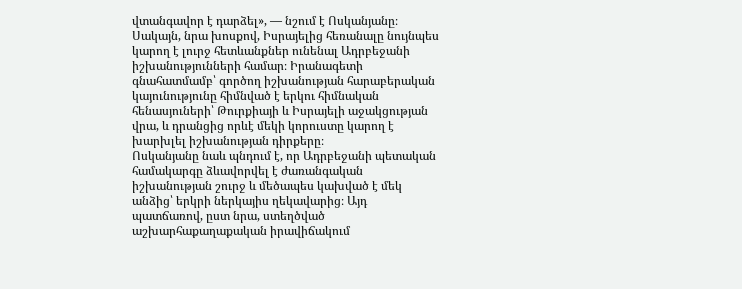վտանգավոր է դարձել», — նշում է Ոսկանյանը։
Սակայն, նրա խոսքով, Իսրայելից հեռանալը նույնպես կարող է լուրջ հետևանքներ ունենալ Ադրբեջանի իշխանությունների համար։ Իրանագետի գնահատմամբ՝ գործող իշխանության հարաբերական կայունությունը հիմնված է երկու հիմնական հենասյուների՝ Թուրքիայի և Իսրայելի աջակցության վրա, և դրանցից որևէ մեկի կորուստը կարող է խարխլել իշխանության դիրքերը։
Ոսկանյանը նաև պնդում է, որ Ադրբեջանի պետական համակարգը ձևավորվել է ժառանգական իշխանության շուրջ և մեծապես կախված է մեկ անձից՝ երկրի ներկայիս ղեկավարից։ Այդ պատճառով, ըստ նրա, ստեղծված աշխարհաքաղաքական իրավիճակում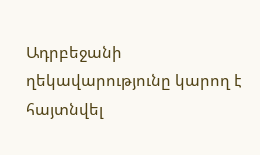Ադրբեջանի ղեկավարությունը կարող է հայտնվել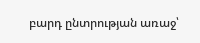բարդ ընտրության առաջ՝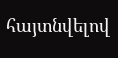հայտնվելով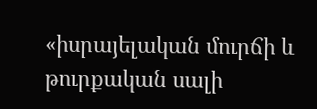«իսրայելական մուրճի և թուրքական սալի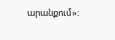արանքում»։